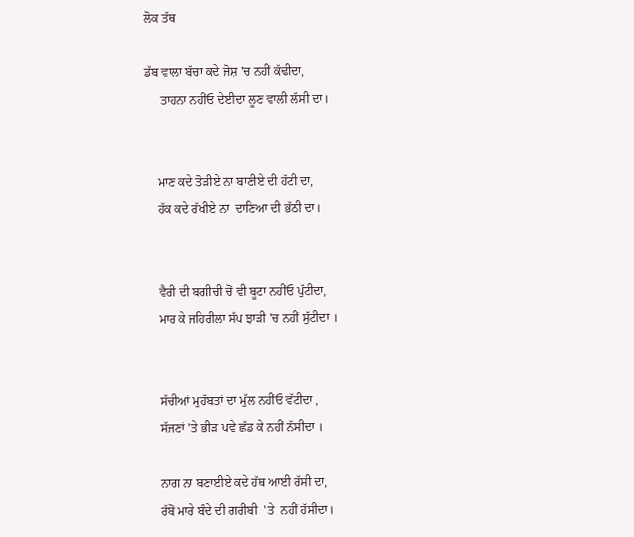ਲੋਕ ਤੱਥ

ਡੱਬ ਵਾਲਾ ਬੱਚਾ ਕਦੇ ਜੋਸ਼ 'ਚ ਨਹੀਂ ਕੱਢੀਦਾ,
     ਤਾਹਨਾ ਨਹੀਂਓ ਦੇਈਦਾ ਲੂਣ ਵਾਲੀ ਲੱਸੀ ਦਾ।


    ਮਾਣ ਕਦੇ ਤੋੜੀਏ ਨਾ ਬਾਣੀਏ ਦੀ ਹੱਟੀ ਦਾ,
    ਹੱਕ ਕਦੇ ਰੱਖੀਏ ਨਾ  ਦਾਣਿਆ ਦੀ ਭੱਠੀ ਦਾ।


    ਵੈਰੀ ਦੀ ਬਗੀਚੀ ਚੋਂ ਵੀ ਬੂਟਾ ਨਹੀਂਓ ਪੁੱਟੀਦਾ,
    ਮਾਰ ਕੇ ਜਹਿਰੀਲਾ ਸੱਪ ਝਾੜੀ 'ਚ ਨਹੀਂ ਸੁੱਟੀਦਾ ।


    ਸੱਚੀਆਂ ਮੁਹੱਬਤਾਂ ਦਾ ਮੁੱਲ ਨਹੀਂਓ ਵੱਟੀਦਾ ,
    ਸੱਜਣਾਂ 'ਤੇ ਭੀੜ ਪਵੇ ਛੱਡ ਕੇ ਨਹੀਂ ਨੱਸੀਦਾ ।

    ਨਾਗ ਨਾ ਬਣਾਈਏ ਕਦੇ ਹੱਥ ਆਈ ਰੱਸੀ ਦਾ,
    ਰੱਬੋਂ ਮਾਰੇ ਬੰਦੇ ਦੀ ਗਰੀਬੀ  'ਤੇ  ਨਹੀਂ ਹੱਸੀਦਾ।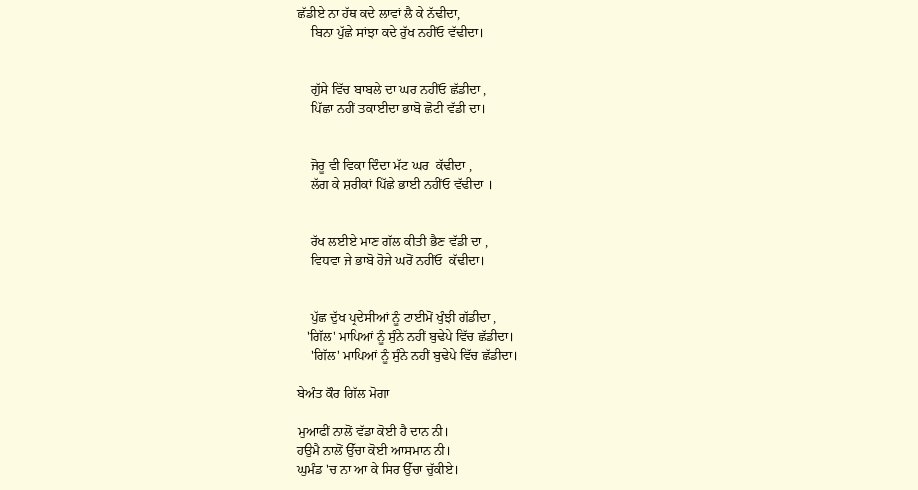ਛੱਡੀਏ ਨਾ ਹੱਥ ਕਦੇ ਲਾਵਾਂ ਲੈ ਕੇ ਨੱਢੀਦਾ,
    ਬਿਨਾ ਪੁੱਛੇ ਸਾਂਝਾ ਕਦੇ ਰੁੱਖ ਨਹੀਂਓ ਵੱਢੀਦਾ।


    ਗੁੱਸੇ ਵਿੱਚ ਬਾਬਲੇ ਦਾ ਘਰ ਨਹੀਂਓ ਛੱਡੀਦਾ ,
    ਪਿੱਛਾ ਨਹੀਂ ਤਕਾਈਦਾ ਭਾਬੋ ਛੋਟੀ ਵੱਡੀ ਦਾ।


    ਜੋਰੂ ਵੀ ਵਿਕਾ ਦਿੰਦਾ ਮੱਟ ਘਰ  ਕੱਢੀਦਾ ,
    ਲੱਗ ਕੇ ਸ਼ਰੀਕਾਂ ਪਿੱਛੇ ਭਾਈ ਨਹੀਂਓ ਵੱਢੀਦਾ ।


    ਰੱਖ ਲਈਏ ਮਾਣ ਗੱਲ ਕੀਤੀ ਭੈਣ ਵੱਡੀ ਦਾ ,
    ਵਿਧਵਾ ਜੇ ਭਾਬੋ ਹੋਜੇ ਘਰੋਂ ਨਹੀਂਓ  ਕੱਢੀਦਾ।


    ਪੁੱਛ ਦੁੱਖ ਪ੍ਰਦੇਸੀਆਂ ਨੂੰ ਟਾਈਮੋਂ ਖੁੰਝੀ ਗੱਡੀਦਾ ,
   'ਗਿੱਲ' ਮਾਪਿਆਂ ਨੂੰ ਸੁੰਨੇ ਨਹੀਂ ਬੁਢੇਪੇ ਵਿੱਚ ਛੱਡੀਦਾ।
    'ਗਿੱਲ' ਮਾਪਿਆਂ ਨੂੰ ਸੁੰਨੇ ਨਹੀਂ ਬੁਢੇਪੇ ਵਿੱਚ ਛੱਡੀਦਾ।

ਬੇਅੰਤ ਕੌਰ ਗਿੱਲ ਮੋਗਾ

ਮੁਆਫੀਂ ਨਾਲੋਂ ਵੱਡਾ ਕੋਈ ਹੈ ਦਾਨ ਨੀ।
ਹਉਮੈ ਨਾਲੋਂ ਉੱਚਾ ਕੋਈ ਆਸਮਾਨ ਨੀ।
ਘੁਮੰਡ 'ਚ ਨਾ ਆ ਕੇ ਸਿਰ ਉੱਚਾ ਚੁੱਕੀਏ।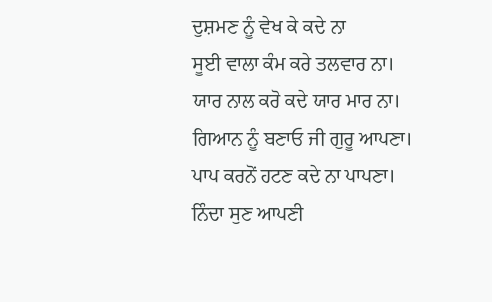ਦੁਸ਼ਮਣ ਨੂੰ ਵੇਖ ਕੇ ਕਦੇ ਨਾ
ਸੂਈ ਵਾਲਾ ਕੰਮ ਕਰੇ ਤਲਵਾਰ ਨਾ।
ਯਾਰ ਨਾਲ ਕਰੋ ਕਦੇ ਯਾਰ ਮਾਰ ਨਾ।
ਗਿਆਨ ਨੂੰ ਬਣਾਓ ਜੀ ਗੁਰੂ ਆਪਣਾ।
ਪਾਪ ਕਰਨੋਂ ਹਟਣ ਕਦੇ ਨਾ ਪਾਪਣਾ।
ਨਿੰਦਾ ਸੁਣ ਆਪਣੀ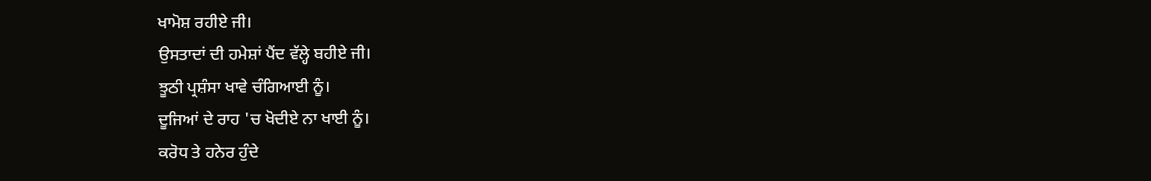ਖਾਮੋਸ਼ ਰਹੀਏ ਜੀ।
ਉਸਤਾਦਾਂ ਦੀ ਹਮੇਸ਼ਾਂ ਪੈਂਦ ਵੱਲ੍ਹੇ ਬਹੀਏ ਜੀ।
ਝੂਠੀ ਪ੍ਰਸ਼ੰਸਾ ਖਾਵੇ ਚੰਗਿਆਈ ਨੂੰ।
ਦੂਜਿਆਂ ਦੇ ਰਾਹ 'ਚ ਖੋਦੀਏ ਨਾ ਖਾਈ ਨੂੰ।
ਕਰੋਧ ਤੇ ਹਨੇਰ ਹੁੰਦੇ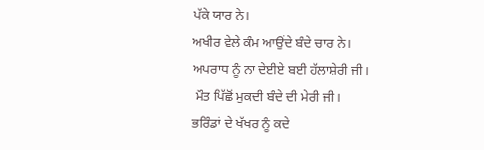ਪੱਕੇ ਯਾਰ ਨੇ।
ਅਖੀਰ ਵੇਲੇ ਕੰਮ ਆਉਂਦੇ ਬੰਦੇ ਚਾਰ ਨੇ।
ਅਪਰਾਧ ਨੂੰ ਨਾ ਦੇਈਏ ਬਈ ਹੱਲਾਸ਼ੇਰੀ ਜੀ।
 ਮੌਤ ਪਿੱਛੋਂ ਮੁਕਦੀ ਬੰਦੇ ਦੀ ਮੇਰੀ ਜੀ।
ਭਰਿੰਡਾਂ ਦੇ ਖੱਖਰ ਨੂੰ ਕਦੇ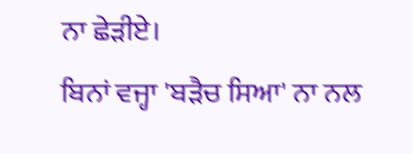ਨਾ ਛੇੜੀਏ।
ਬਿਨਾਂ ਵਜ੍ਹਾ 'ਬੜੈਚ ਸਿਆ' ਨਾ ਨਲ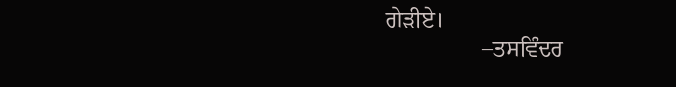ਗੇੜੀਏ।
                 –ਤਸਵਿੰਦਰ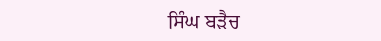ਸਿੰਘ ਬੜੈਚ